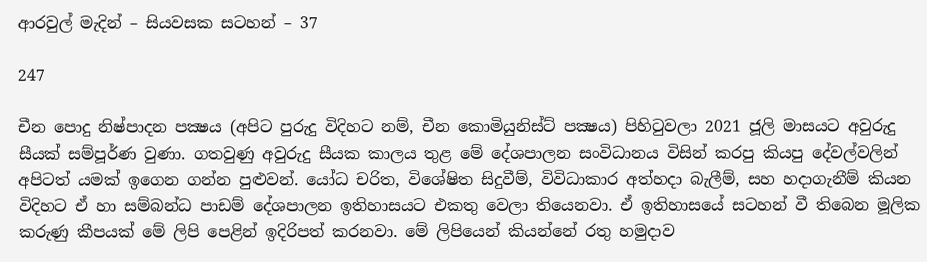ආරවුල් මැදින් – සියවසක සටහන් – 37

247

චීන පොදු නිෂ්පාදන පක්‍ෂය (අපිට පුරුදු විදිහට නම්, චීන කොමියුනිස්ට් පක්‍ෂය) පිහිටුවලා 2021 ජූලි මාසයට අවුරුදු සීයක් සම්පූර්ණ වුණා. ගතවුණු අවුරුදු සීයක කාලය තුළ මේ දේශපාලන සංවිධානය විසින් කරපු කියපු දේවල්වලින් අපිටත් යමක් ඉගෙන ගන්න පුළුවන්. යෝධ චරිත, විශේෂිත සිදුවීම්, විවිධාකාර අත්හදා බැලීම්, සහ හදාගැනීම් කියන විදිහට ඒ හා සම්බන්ධ පාඩම් දේශපාලන ඉතිහාසයට එකතු වෙලා තියෙනවා. ඒ ඉතිහාසයේ සටහන් වී තිබෙන මූලික කරුණු කීපයක් මේ ලිපි පෙළින් ඉදිරිපත් කරනවා. මේ ලිපියෙන් කියන්නේ රතු හමුදාව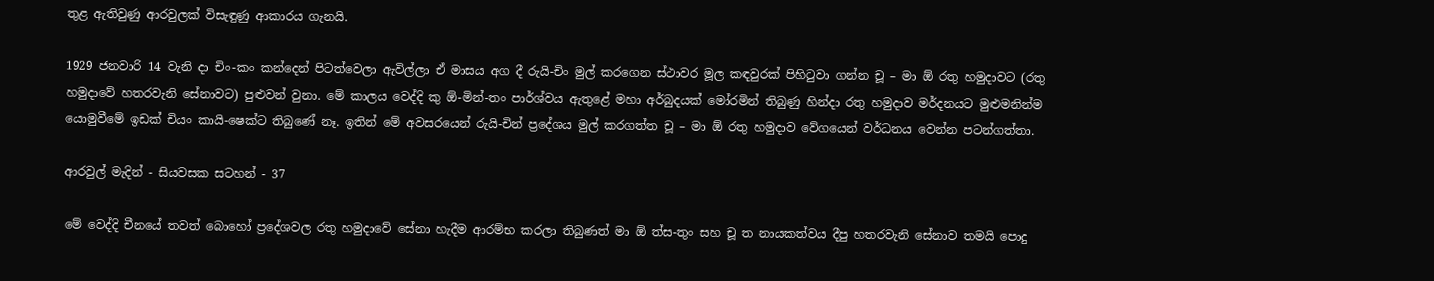තුළ ඇතිවුණු ආරවුලක් විසැඳුණු ආකාරය ගැනයි.

1929 ජනවාරි 14 වැනි දා චිං-කං කන්දෙන් පිටත්වෙලා ඇවිල්ලා ඒ මාසය අග දී රුයි-චිං මුල් කරගෙන ස්ථාවර මූල කඳවුරක් පිහිටුවා ගන්න චූ – මා ඕ රතු හමුදාවට (රතු හමුදාවේ හතරවැනි සේනාවට) පුළුවන් වුනා. මේ කාලය වෙද්දි කු ඕ-මින්-තං පාර්ශ්වය ඇතුළේ මහා අර්බුදයක් මෝරමින් තිබුණු හින්දා රතු හමුදාව මර්දනයට මුළුමනින්ම යොමුවීමේ ඉඩක් චියං කායි-ෂෙක්ට තිබුණේ නෑ. ඉතින් මේ අවසරයෙන් රුයි-චින් ප්‍රදේශය මුල් කරගත්ත චූ – මා ඕ රතු හමුදාව වේගයෙන් වර්ධනය වෙන්න පටන්ගත්තා.

ආරවුල් මැදින් - සියවසක සටහන් - 37

මේ වෙද්දි චීනයේ තවත් බොහෝ ප්‍රදේශවල රතු හමුදාවේ සේනා හැදීම ආරම්භ කරලා තිබුණත් මා ඕ ත්ස-තුං සහ චූ ත නායකත්වය දීපු හතරවැනි සේනාව තමයි පොදු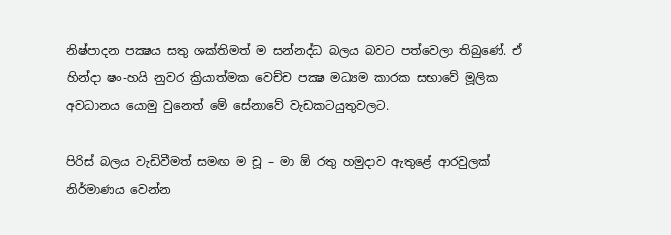නිෂ්පාදන පක්‍ෂය සතු ශක්තිමත් ම සන්නද්ධ බලය බවට පත්වෙලා තිබුණේ. ඒ හින්දා ෂං-හයි නුවර ක්‍රියාත්මක වෙච්ච පක්‍ෂ මධ්‍යම කාරක සභාවේ මූලික අවධානය යොමු වුනෙත් මේ සේනාවේ වැඩකටයුතුවලට.

පිරිස් බලය වැඩිවීමත් සමඟ ම චූ – මා ඕ රතු හමුදාව ඇතුළේ ආරවුලක් නිර්මාණය වෙන්න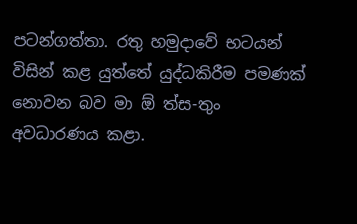පටන්ගත්තා. රතු හමුදාවේ භටයන් විසින් කළ යුත්තේ යුද්ධකිරීම පමණක් නොවන බව මා ඕ ත්ස-තුං අවධාරණය කළා.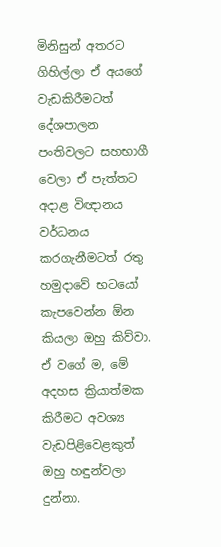මිනිසුන් අතරට ගිහිල්ලා ඒ අයගේ වැඩකිරීමටත් දේශපාලන පංතිවලට සහභාගී වෙලා ඒ පැත්තට අදාළ විඥානය වර්ධනය කරගැනීමටත් රතු හමුදාවේ භටයෝ කැපවෙන්න ඕන කියලා ඔහු කිව්වා. ඒ වගේ ම, මේ අදහස ක්‍රියාත්මක කිරීමට අවශ්‍ය වැඩපිළිවෙළකුත් ඔහු හඳුන්වලා දුන්නා.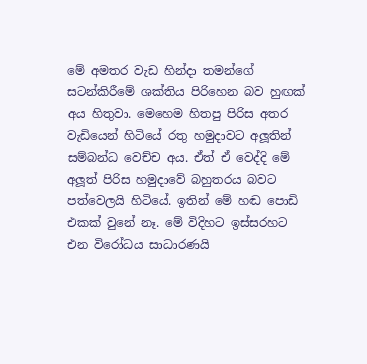මේ අමතර වැඩ හින්දා තමන්ගේ සටන්කිරීමේ ශක්තිය පිරිහෙන බව හුඟක් අය හිතුවා. මෙහෙම හිතපු පිරිස අතර වැඩියෙන් හිටියේ රතු හමුදාවට අලූ‍තින් සම්බන්ධ වෙච්ච අය. ඒත් ඒ වෙද්දි මේ අලූ‍ත් පිරිස හමුදාවේ බහුතරය බවට පත්වෙලයි හිටියේ. ඉතින් මේ හඬ පොඩි එකක් වුනේ නෑ. මේ විදිහට ඉස්සරහට එන විරෝධය සාධාරණයි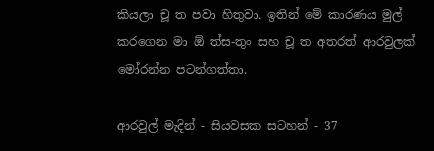කියලා චූ ත පවා හිතුවා. ඉතින් මේ කාරණය මුල් කරගෙන මා ඕ ත්ස-තුං සහ චූ ත අතරත් ආරවුලක් මෝරන්න පටන්ගත්තා.

ආරවුල් මැදින් - සියවසක සටහන් - 37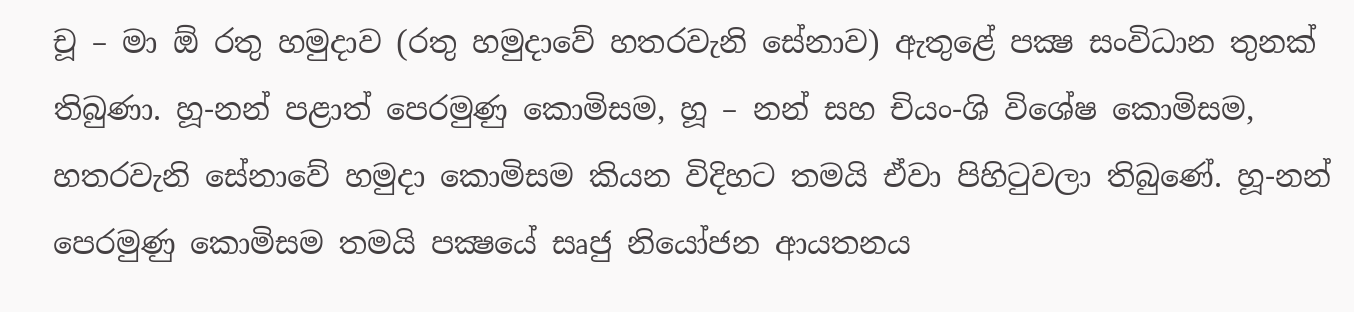චූ – මා ඕ රතු හමුදාව (රතු හමුදාවේ හතරවැනි සේනාව) ඇතුළේ පක්‍ෂ සංවිධාන තුනක් තිබුණා. හූ-නන් පළාත් පෙරමුණු කොමිසම, හූ – නන් සහ චියං-ශි විශේෂ කොමිසම, හතරවැනි සේනාවේ හමුදා කොමිසම කියන විදිහට තමයි ඒවා පිහිටුවලා තිබුණේ. හූ-නන් පෙරමුණු කොමිසම තමයි පක්‍ෂයේ සෘජු නියෝජන ආයතනය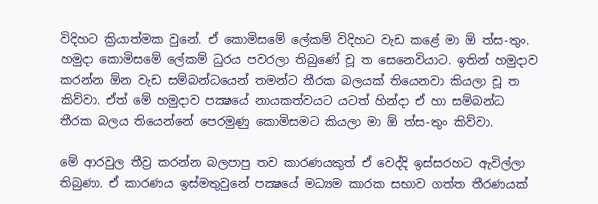විදිහට ක්‍රියාත්මක වුනේ. ඒ කොමිසමේ ලේකම් විදිහට වැඩ කළේ මා ඕ ත්ස-තුං. හමුදා කොමිසමේ ලේකම් ධුරය පවරලා තිබුණේ චූ ත සෙනෙවියාට. ඉතින් හමුදාව කරන්න ඕන වැඩ සම්බන්ධයෙන් තමන්ට තීරක බලයක් තියෙනවා කියලා චූ ත කිව්වා. ඒත් මේ හමුදාව පක්‍ෂයේ නායකත්වයට යටත් හින්දා ඒ හා සම්බන්ධ තීරක බලය තියෙන්නේ පෙරමුණු කොමිසමට කියලා මා ඕ ත්ස-තුං කිව්වා.

මේ ආරවුල තීව්‍ර කරන්න බලපාපු තව කාරණයකුත් ඒ වෙද්දි ඉස්සරහට ඇවිල්ලා තිබුණා. ඒ කාරණය ඉස්මතුවුනේ පක්‍ෂයේ මධ්‍යම කාරක සභාව ගත්ත තීරණයක්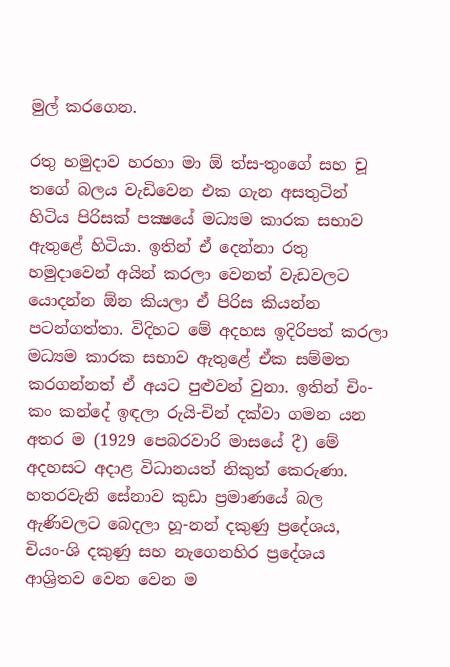මුල් කරගෙන.

රතු හමුදාව හරහා මා ඕ ත්ස-තුංගේ සහ චූ තගේ බලය වැඩිවෙන එක ගැන අසතුටින් හිටිය පිරිසක් පක්‍ෂයේ මධ්‍යම කාරක සභාව ඇතුළේ හිටියා. ඉතින් ඒ දෙන්නා රතු හමුදාවෙන් අයින් කරලා වෙනත් වැඩවලට යොදන්න ඕන කියලා ඒ පිරිස කියන්න පටන්ගත්තා. විදිහට මේ අදහස ඉදිරිපත් කරලා මධ්‍යම කාරක සභාව ඇතුළේ ඒක සම්මත කරගන්නත් ඒ අයට පුළුවන් වුනා. ඉතින් චිං-කං කන්දේ ඉඳලා රුයි-චින් දක්වා ගමන යන අතර ම (1929 පෙබරවාරි මාසයේ දී) මේ අදහසට අදාළ විධානයත් නිකුත් කෙරුණා. හතරවැනි සේනාව කුඩා ප්‍රමාණයේ බල ඇණිවලට බෙදලා හූ-නන් දකුණු ප්‍රදේශය, චියං-ශි දකුණු සහ නැගෙනහිර ප්‍රදේශය ආශ්‍රිතව වෙන වෙන ම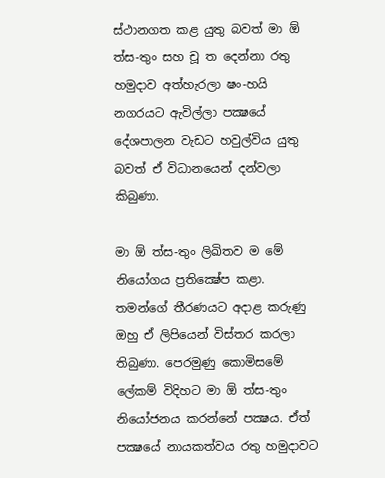ස්ථානගත කළ යුතු බවත් මා ඕ ත්ස-තුං සහ චූ ත දෙන්නා රතු හමුදාව අත්හැරලා ෂං-හයි නගරයට ඇවිල්ලා පක්‍ෂයේ දේශපාලන වැඩට හවුල්විය යුතු බවත් ඒ විධානයෙන් දන්වලා කිබුණා.

මා ඕ ත්ස-තුං ලිඛිතව ම මේ නියෝගය ප්‍රතික්‍ෂේප කළා. තමන්ගේ තීරණයට අදාළ කරුණු ඔහු ඒ ලිපියෙන් විස්තර කරලා තිබුණා. පෙරමුණු කොමිසමේ ලේකම් විදිහට මා ඕ ත්ස-තුං නියෝජනය කරන්නේ පක්‍ෂය. ඒත් පක්‍ෂයේ නායකත්වය රතු හමුදාවට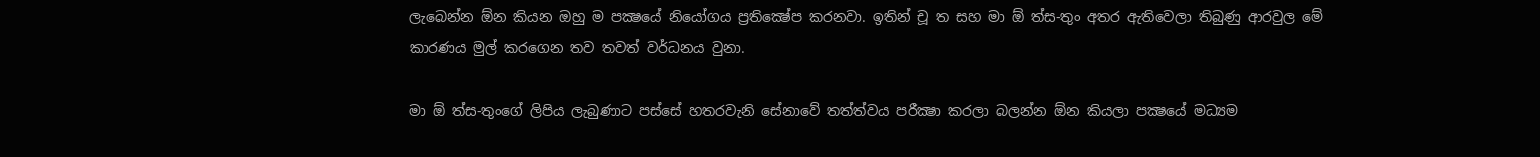ලැබෙන්න ඕන කියන ඔහු ම පක්‍ෂයේ නියෝගය ප්‍රතික්‍ෂේප කරනවා. ඉතින් චූ ත සහ මා ඕ ත්ස-තුං අතර ඇතිවෙලා තිබුණු ආරවුල මේ කාරණය මුල් කරගෙන තව තවත් වර්ධනය වුනා.

මා ඕ ත්ස-තුංගේ ලිපිය ලැබුණාට පස්සේ හතරවැනි සේනාවේ තත්ත්වය පරීක්‍ෂා කරලා බලන්න ඕන කියලා පක්‍ෂයේ මධ්‍යම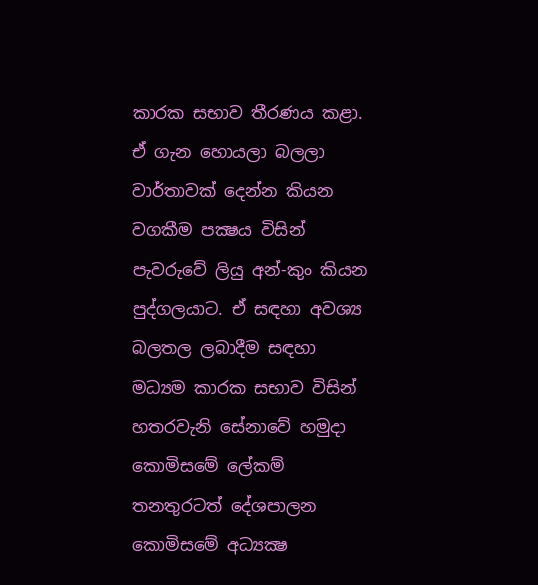කාරක සභාව තීරණය කළා. ඒ ගැන හොයලා බලලා වාර්තාවක් දෙන්න කියන වගකීම පක්‍ෂය විසින් පැවරුවේ ලියු අන්-කුං කියන පුද්ගලයාට. ඒ සඳහා අවශ්‍ය බලතල ලබාදීම සඳහා මධ්‍යම කාරක සභාව විසින් හතරවැනි සේනාවේ හමුදා කොමිසමේ ලේකම් තනතුරටත් දේශපාලන කොමිසමේ අධ්‍යක්‍ෂ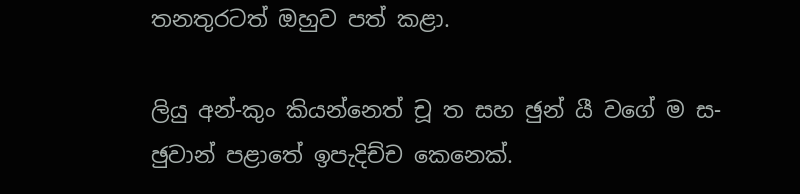තනතුරටත් ඔහුව පත් කළා.

ලියු අන්-කුං කියන්නෙත් චූ ත සහ ඡුන් යී වගේ ම ස-ඡුවාන් පළාතේ ඉපැදිච්ච කෙනෙක්.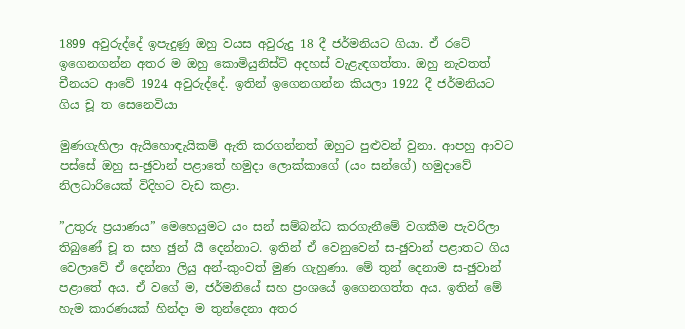1899 අවුරුද්දේ ඉපැදුණු ඔහු වයස අවුරුදු 18 දී ජර්මනියට ගියා. ඒ රටේ ඉගෙනගන්න අතර ම ඔහු කොමියුනිස්ට් අදහස් වැළැඳගත්තා. ඔහු නැවතත් චීනයට ආවේ 1924 අවුරුද්දේ. ඉතින් ඉගෙනගන්න කියලා 1922 දී ජර්මනියට ගිය චූ ත සෙනෙවියා

මුණගැහිලා ඇයිහොඳැයිකම් ඇති කරගන්නත් ඔහුට පුළුවන් වුනා. ආපහු ආවට පස්සේ ඔහු ස-ඡුවාන් පළාතේ හමුදා ලොක්කාගේ (යං සන්ගේ) හමුදාවේ නිලධාරියෙක් විදිහට වැඩ කළා.

”උතුරු ප්‍රයාණය” මෙහෙයුමට යං සන් සම්බන්ධ කරගැනීමේ වගකීම පැවරිලා තිබුණේ චූ ත සහ ඡුන් යී දෙන්නාට. ඉතින් ඒ වෙනුවෙන් ස-ඡුවාන් පළාතට ගිය වෙලාවේ ඒ දෙන්නා ලියු අන්-කුංවත් මුණ ගැහුණා. මේ තුන් දෙනාම ස-ඡුවාන් පළාතේ අය. ඒ වගේ ම, ජර්මනියේ සහ ප්‍රංශයේ ඉගෙනගත්ත අය. ඉතින් මේ හැම කාරණයක් හින්දා ම තුන්දෙනා අතර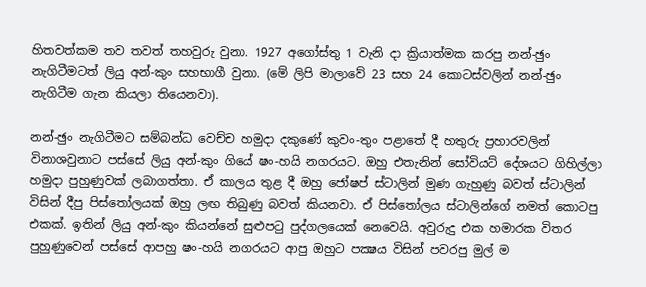හිතවත්කම තව තවත් තහවුරු වුනා. 1927 අගෝස්තු 1 වැනි දා ක්‍රියාත්මක කරපු නන්-ඡුං නැගිටීමටත් ලියු අන්-කුං සහභාගී වුනා. (මේ ලිපි මාලාවේ 23 සහ 24 කොටස්වලින් නන්-ඡුං නැගිටීම ගැන කියලා තියෙනවා).

නන්-ඡුං නැගිටීමට සම්බන්ධ වෙච්ච හමුදා දකුණේ කුවං-තුං පළාතේ දී හතුරු ප්‍රහාරවලින් විනාශවුනාට පස්සේ ලියු අන්-කුං ගියේ ෂං-හයි නගරයට. ඔහු එතැනින් සෝවියට් දේශයට ගිහිල්ලා හමුදා පුහුණුවක් ලබාගත්තා. ඒ කාලය තුළ දී ඔහු ජෝෂප් ස්ටාලින් මුණ ගැහුණු බවත් ස්ටාලින් විසින් දීපු පිස්තෝලයක් ඔහු ලඟ තිබුණු බවත් කියනවා. ඒ පිස්තෝලය ස්ටාලින්ගේ නමත් කොටපු එකක්. ඉතින් ලියු අන්-කුං කියන්නේ සුළුපටු පුද්ගලයෙක් නෙවෙයි. අවුරුදු එක හමාරක විතර පුහුණුවෙන් පස්සේ ආපහු ෂං-හයි නගරයට ආපු ඔහුට පක්‍ෂය විසින් පවරපු මුල් ම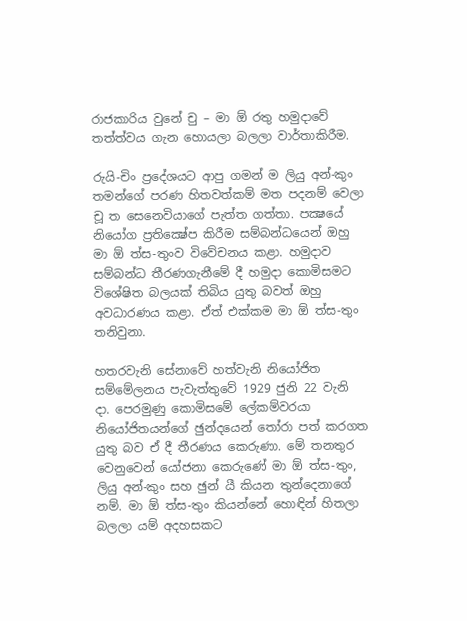රාජකාරිය වුනේ චු – මා ඕ රතු හමුදාවේ තත්ත්වය ගැන හොයලා බලලා වාර්තාකිරීම.

රුයි-චිං ප්‍රදේශයට ආපු ගමන් ම ලියු අන්-කුං තමන්ගේ පරණ හිතවත්කම් මත පදනම් වෙලා චූ ත සෙනෙවියාගේ පැත්ත ගත්තා. පක්‍ෂයේ නියෝග ප්‍රතික්‍ෂේප කිරීම සම්බන්ධයෙන් ඔහු මා ඕ ත්ස-තුංව විවේචනය කළා. හමුදාව සම්බන්ධ තීරණගැනීමේ දී හමුදා කොමිසමට විශේෂිත බලයක් තිබිය යුතු බවත් ඔහු අවධාරණය කළා. ඒත් එක්කම මා ඕ ත්ස-තුං තනිවුනා.

හතරවැනි සේනාවේ හත්වැනි නියෝජිත සම්මේලනය පැවැත්තුවේ 1929 ජුනි 22 වැනි දා. පෙරමුණු කොමිසමේ ලේකම්වරයා නියෝජිතයන්ගේ ඡුන්දයෙන් තෝරා පත් කරගත යුතු බව ඒ දී තීරණය කෙරුණා. මේ තනතුර වෙනුවෙන් යෝජනා කෙරුණේ මා ඕ ත්ස-තුං, ලියු අන්-කුං සහ ඡුන් යී කියන තුන්දෙනාගේ නම්. මා ඕ ත්ස-තුං කියන්නේ හොඳින් හිතලා බලලා යම් අදහසකට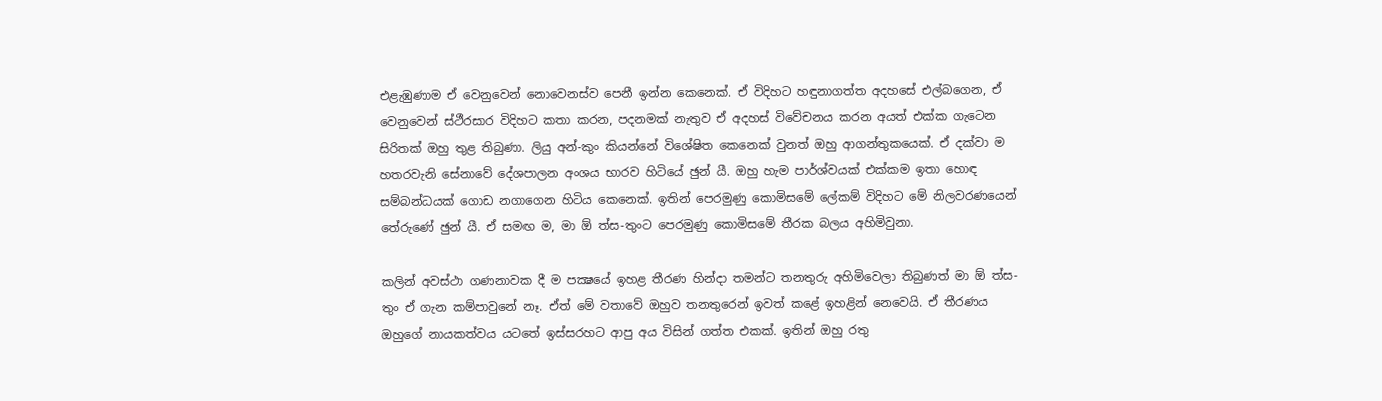එළැඹුණාම ඒ වෙනුවෙන් නොවෙනස්ව පෙනී ඉන්න කෙනෙක්. ඒ විදිහට හඳුනාගත්ත අදහසේ එල්බගෙන, ඒ වෙනුවෙන් ස්ථීරසාර විදිහට කතා කරන, පදනමක් නැතුව ඒ අදහස් විවේචනය කරන අයත් එක්ක ගැටෙන සිරිතක් ඔහු තුළ තිබුණා. ලියු අන්-කුං කියන්නේ විශේෂිත කෙනෙක් වුනත් ඔහු ආගන්තුකයෙක්. ඒ දක්වා ම හතරවැනි සේනාවේ දේශපාලන අංශය භාරව හිටියේ ඡුන් යී. ඔහු හැම පාර්ශ්වයක් එක්කම ඉතා හොඳ සම්බන්ධයක් ගොඩ නගාගෙන හිටිය කෙනෙක්. ඉතින් පෙරමුණු කොමිසමේ ලේකම් විදිහට මේ නිලවරණයෙන් තේරුණේ ඡුන් යී. ඒ සමඟ ම, මා ඕ ත්ස-තුංට පෙරමුණු කොමිසමේ තීරක බලය අහිමිවුනා.

කලින් අවස්ථා ගණනාවක දී ම පක්‍ෂයේ ඉහළ තීරණ හින්දා තමන්ට තනතුරු අහිමිවෙලා තිබුණත් මා ඕ ත්ස-තුං ඒ ගැන කම්පාවුනේ නෑ. ඒත් මේ වතාවේ ඔහුව තනතුරෙන් ඉවත් කළේ ඉහළින් නෙවෙයි. ඒ තීරණය ඔහුගේ නායකත්වය යටතේ ඉස්සරහට ආපු අය විසින් ගත්ත එකක්. ඉතින් ඔහු රතු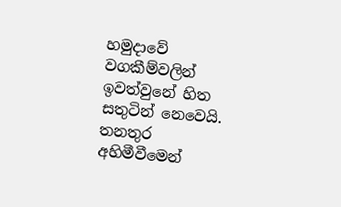හමුදාවේ වගකීම්වලින් ඉවත්වුනේ හිත සතුටින් නෙවෙයි. තනතුර අහිමීවීමෙන්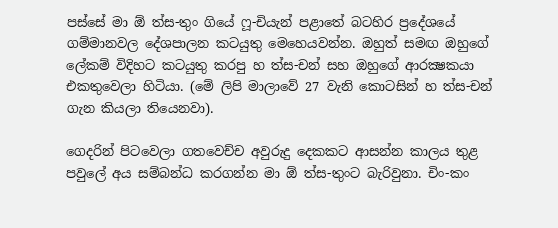පස්සේ මා ඕ ත්ස-තුං ගියේ ෆූ-චියැන් පළාතේ බටහිර ප්‍රදේශයේ ගම්මානවල දේශපාලන කටයුතු මෙහෙයවන්න. ඔහුත් සමඟ ඔහුගේ ලේකම් විදිහට කටයුතු කරපු හ ත්ස-චන් සහ ඔහුගේ ආරක්‍ෂකයා එකතුවෙලා හිටියා. (මේ ලිපි මාලාවේ 27 වැනි කොටසින් හ ත්ස-චන් ගැන කියලා තියෙනවා).

ගෙදරින් පිටවෙලා ගතවෙච්ච අවුරුදු දෙකකට ආසන්න කාලය තුළ පවුලේ අය සම්බන්ධ කරගන්න මා ඕ ත්ස-තුංට බැරිවුනා. චිං-කං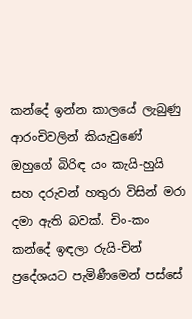කන්දේ ඉන්න කාලයේ ලැබුණු ආරංචිවලින් කියැවුණේ ඔහුගේ බිරිඳ යං කැයි-හුයි සහ දරුවන් හතුරා විසින් මරා දමා ඇති බවක්. චිං-කං කන්දේ ඉඳලා රුයි-චින් ප්‍රදේශයට පැමිණීමෙන් පස්සේ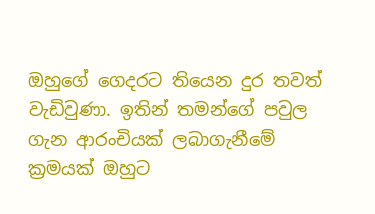ඔහුගේ ගෙදරට තියෙන දුර තවත් වැඩිවුණා. ඉතින් තමන්ගේ පවුල ගැන ආරංචියක් ලබාගැනීමේ ක්‍රමයක් ඔහුට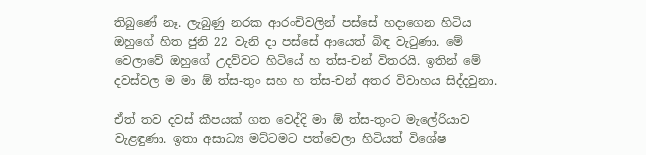තිබුණේ නෑ. ලැබුණු නරක ආරංචිවලින් පස්සේ හදාගෙන හිටිය ඔහුගේ හිත ජුනි 22 වැනි දා පස්සේ ආයෙත් බිඳ වැටුණා. මේ වෙලාවේ ඔහුගේ උදව්වට හිටියේ හ ත්ස-චන් විතරයි. ඉතින් මේ දවස්වල ම මා ඕ ත්ස-තුං සහ හ ත්ස-චන් අතර විවාහය සිද්දවුනා.

ඒත් තව දවස් කීපයක් ගත වෙද්දි මා ඕ ත්ස-තුංට මැලේරියාව වැළඳුණා. ඉතා අසාධ්‍ය මට්ටමට පත්වෙලා හිටියත් විශේෂ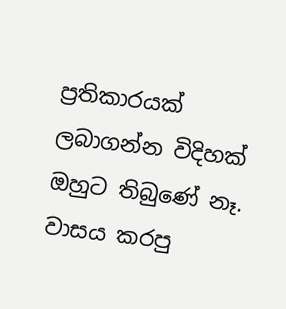ප්‍රතිකාරයක් ලබාගන්න විදිහක් ඔහුට තිබුණේ නෑ. වාසය කරපු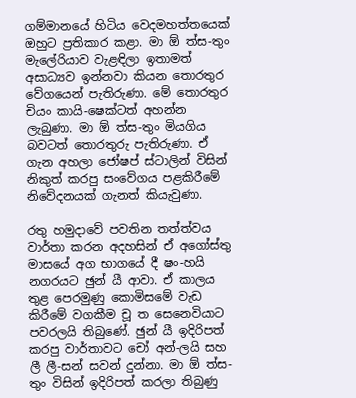ගම්මානයේ හිටිය වෙදමහත්තයෙක් ඔහුට ප්‍රතිකාර කළා. මා ඕ ත්ස-තුං මැලේරියාව වැළඳිලා ඉතාමත් අසාධ්‍යව ඉන්නවා කියන තොරතුර වේගයෙන් පැතිරුණා. මේ තොරතුර චියං කායි-ෂෙක්ටත් අහන්න ලැබුණා. මා ඕ ත්ස-තුං මියගිය බවටත් තොරතුරු පැතිරුණා. ඒ ගැන අහලා ජෝෂප් ස්ටාලින් විසින් නිකුත් කරපු සංවේගය පළකිරීමේ නිවේදනයක් ගැනත් කියැවුණා.

රතු හමුදාවේ පවතින තත්ත්වය වාර්තා කරන අදහසින් ඒ අගෝස්තු මාසයේ අග භාගයේ දී ෂං-හයි නගරයට ඡුන් යී ආවා. ඒ කාලය තුළ පෙරමුණු කොමිසමේ වැඩ කිරීමේ වගකීම චූ ත සෙනෙවියාට පවරලයි තිබුණේ. ඡුන් යී ඉදිරිපත් කරපු වාර්තාවට චෝ අන්-ලයි සහ ලී ලී-සන් සවන් දුන්නා. මා ඕ ත්ස-තුං විසින් ඉදිරිපත් කරලා තිබුණු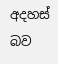අදහස් බව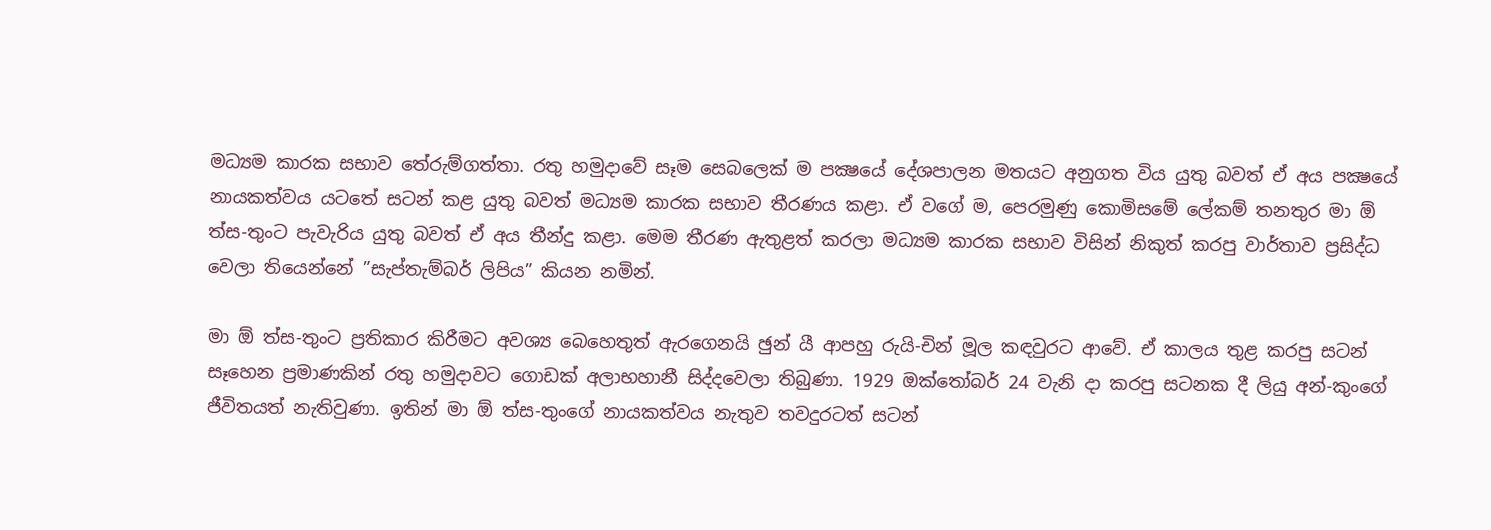මධ්‍යම කාරක සභාව තේරුම්ගත්තා. රතු හමුදාවේ සෑම සෙබලෙක් ම පක්‍ෂයේ දේශපාලන මතයට අනුගත විය යුතු බවත් ඒ අය පක්‍ෂයේ නායකත්වය යටතේ සටන් කළ යුතු බවත් මධ්‍යම කාරක සභාව තීරණය කළා. ඒ වගේ ම, පෙරමුණු කොමිසමේ ලේකම් තනතුර මා ඕ ත්ස-තුංට පැවැරිය යුතු බවත් ඒ අය තීන්දු කළා. මෙම තීරණ ඇතුළත් කරලා මධ්‍යම කාරක සභාව විසින් නිකුත් කරපු වාර්තාව ප්‍රසිද්ධ වෙලා තියෙන්නේ ”සැප්තැම්බර් ලිපිය” කියන නමින්.

මා ඕ ත්ස-තුංට ප්‍රතිකාර කිරීමට අවශ්‍ය බෙහෙතුත් ඇරගෙනයි ඡුන් යී ආපහු රුයි-චින් මූල කඳවුරට ආවේ. ඒ කාලය තුළ කරපු සටන් සෑහෙන ප්‍රමාණකින් රතු හමුදාවට ගොඩක් අලාභහානී සිද්දවෙලා තිබුණා. 1929 ඔක්තෝබර් 24 වැනි දා කරපු සටනක දී ලියු අන්-කුංගේ ජීවිතයත් නැතිවුණා. ඉතින් මා ඕ ත්ස-තුංගේ නායකත්වය නැතුව තවදුරටත් සටන්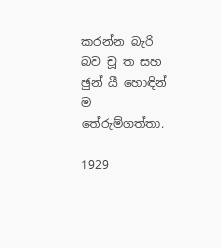කරන්න බැරි බව චූ ත සහ ඡුන් යී හොඳින් ම තේරුම්ගත්තා.

1929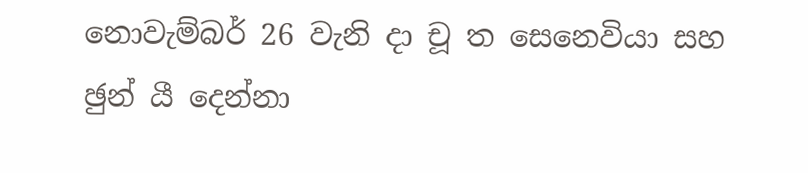නොවැම්බර් 26 වැනි දා චූ ත සෙනෙවියා සහ ඡුන් යී දෙන්නා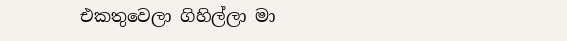එකතුවෙලා ගිහිල්ලා මා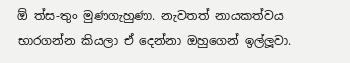ඕ ත්ස-තුං මුණගැහුණා. නැවතත් නායකත්වය භාරගන්න කියලා ඒ දෙන්නා ඔහුගෙන් ඉල්ලූ‍වා.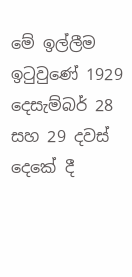මේ ඉල්ලීම ඉටුවුණේ 1929 දෙසැම්බර් 28 සහ 29 දවස් දෙකේ දී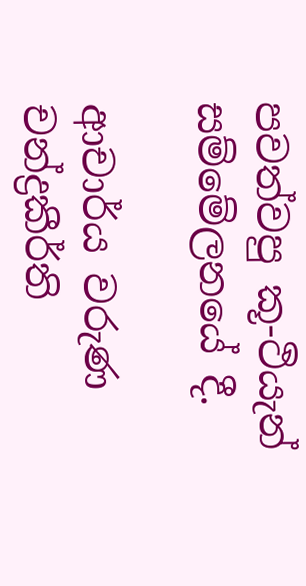පවත්වපු කූ-ථියැන් සම්මේලනයේ දී.

ආචාර්ය වරුණ චන්ද්‍රකීර්ති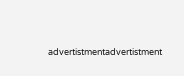advertistmentadvertistment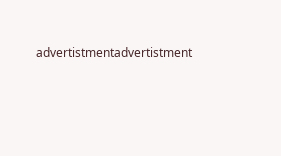advertistmentadvertistment